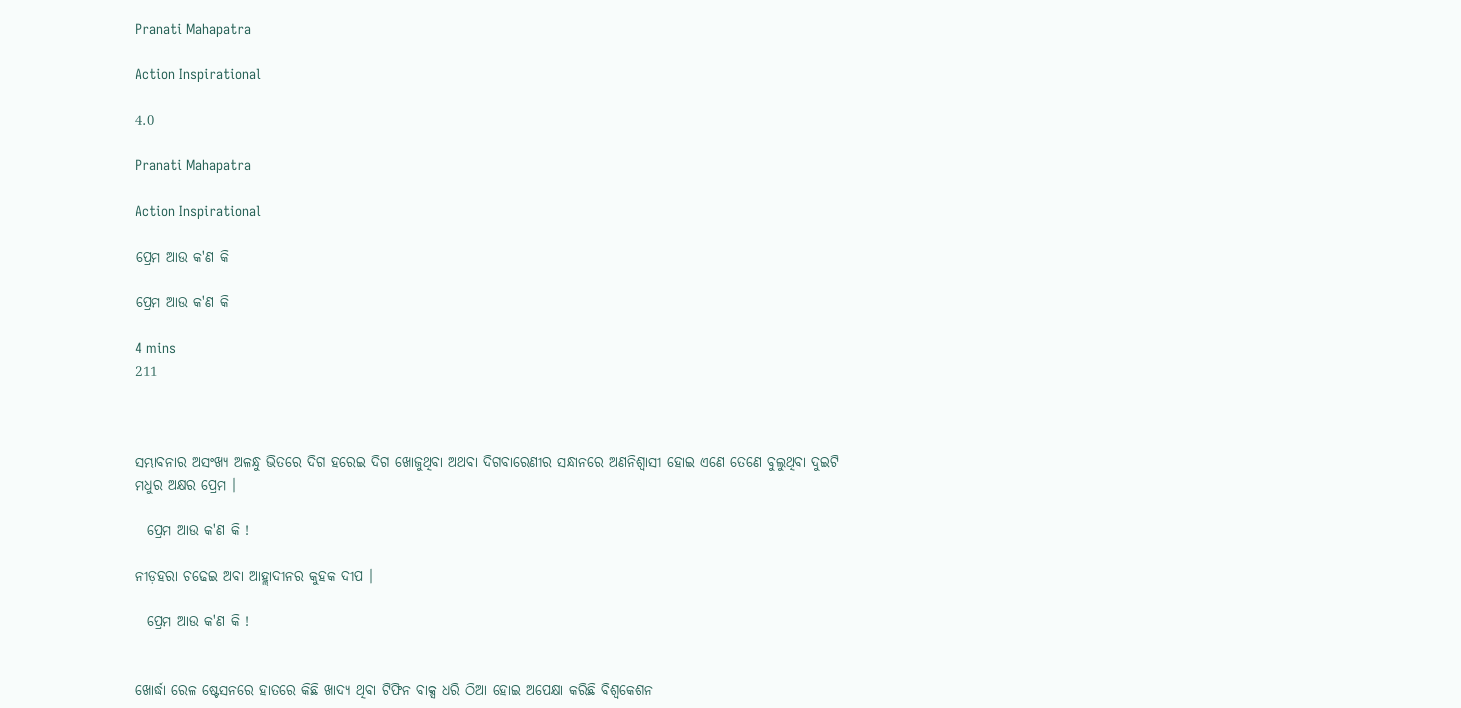Pranati Mahapatra

Action Inspirational

4.0

Pranati Mahapatra

Action Inspirational

ପ୍ରେମ ଆଉ କ'ଣ କି

ପ୍ରେମ ଆଉ କ'ଣ କି

4 mins
211



ସମ୍ଭାବନାର ଅସଂଖ୍ୟ ଅଳନ୍ଧୁ ଭିତରେ ଦିଗ ହରେଇ ଦିଗ ଖୋଜୁଥିବା ଅଥବା ଦିଗବାରେଣୀର ସନ୍ଧାନରେ ଅଣନିଶ୍ବାସୀ ହୋଇ ଏଣେ ତେଣେ ବୁଲୁଥିବା ଦୁଇଟି ମଧୁର ଅକ୍ଷର ପ୍ରେମ ।

  ପ୍ରେମ ଆଉ କ'ଣ କି !

ନୀଡ଼ହରା ଚଢେଇ ଅବା ଆହ୍ଲାଦୀନର କୁହକ ଦୀପ ।

  ପ୍ରେମ ଆଉ କ'ଣ କି !


ଖୋର୍ଦ୍ଧା ରେଳ ଷ୍ଟେସନରେ ହାତରେ କିଛି ଖାଦ୍ୟ ଥିବା ଟିଫିନ ବାକ୍ସ ଧରି ଠିଆ ହୋଇ ଅପେକ୍ଷା କରିଛି ବିଶ୍ବକେଶନ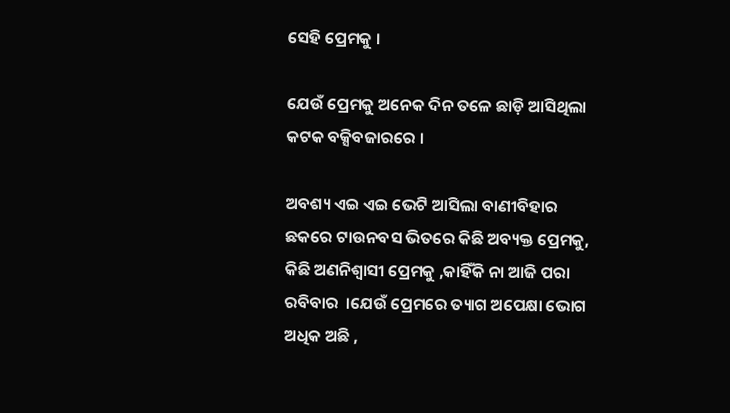ସେହି ପ୍ରେମକୁ ।

ଯେଉଁ ପ୍ରେମକୁ ଅନେକ ଦିନ ତଳେ ଛାଡ଼ି ଆସିଥିଲା କଟକ ବକ୍ସିବଜାରରେ ।

ଅବଶ୍ୟ ଏଇ ଏଇ ଭେଟି ଆସିଲା ବାଣୀବିହାର ଛକରେ ଟାଉନବସ ଭିତରେ କିଛି ଅବ୍ୟକ୍ତ ପ୍ରେମକୁ, କିଛି ଅଣନିଶ୍ବାସୀ ପ୍ରେମକୁ ,କାହିଁକି ନା ଆଜି ପରା ରବିବାର  ।ଯେଉଁ ପ୍ରେମରେ ତ୍ୟାଗ ଅପେକ୍ଷା ଭୋଗ ଅଧିକ ଅଛି ,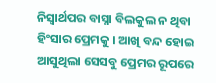ନିସ୍ବାର୍ଥପର ବାସ୍ନା ବିଲକୁଲ ନ ଥିବା ହିଂସାର ପ୍ରେମକୁ । ଆଖି ବନ୍ଦ ହୋଇ ଆସୁଥିଲା ସେସବୁ ପ୍ରେମର ରୂପରେ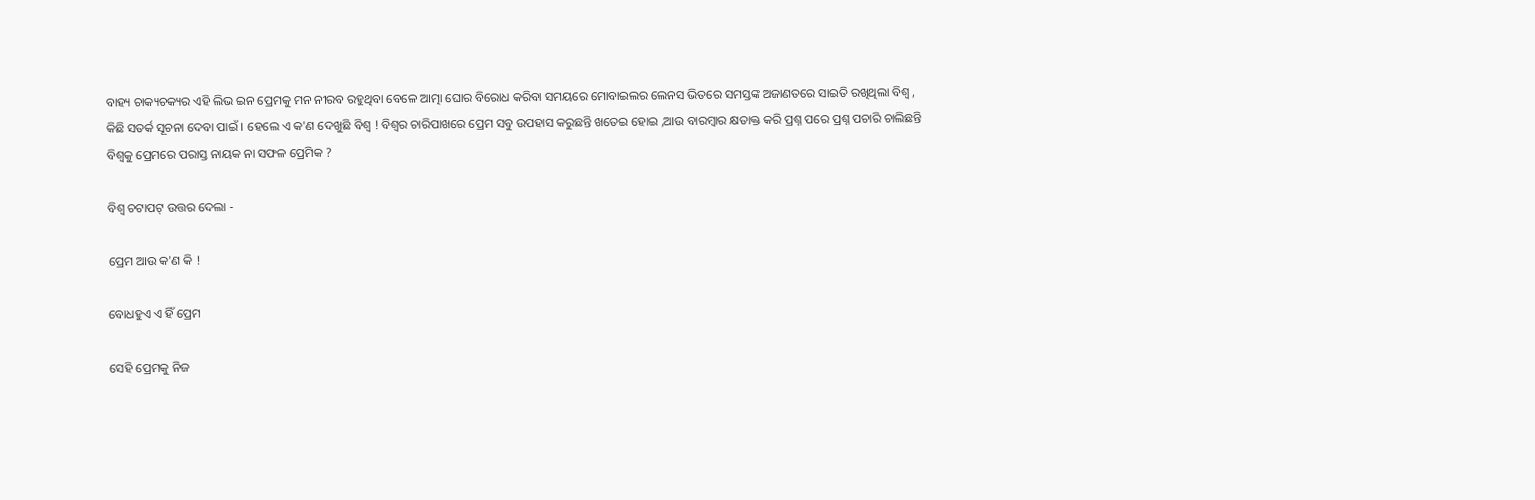ବାହ୍ୟ ଚାକ୍ୟଚକ୍ୟର ଏହି ଲିଭ ଇନ ପ୍ରେମକୁ ମନ ନୀରବ ରହୁଥିବା ବେଳେ ଆତ୍ମା ଘୋର ବିରୋଧ କରିବା ସମୟରେ ମୋବାଇଲର ଲେନସ ଭିତରେ ସମସ୍ତଙ୍କ ଅଜାଣତରେ ସାଇତି ରଖିଥିଲା ବିଶ୍ବ , କିଛି ସତର୍କ ସୂଚନା ଦେବା ପାଇଁ । ହେଲେ ଏ କ'ଣ ଦେଖୁଛି ବିଶ୍ବ ! ବିଶ୍ବର ଚାରିପାଖରେ ପ୍ରେମ ସବୁ ଉପହାସ କରୁଛନ୍ତି ଖତେଇ ହୋଇ ,ଆଉ ବାରମ୍ବାର କ୍ଷତାକ୍ତ କରି ପ୍ରଶ୍ନ ପରେ ପ୍ରଶ୍ନ ପଚାରି ଚାଲିଛନ୍ତି ବିଶ୍ବକୁ ପ୍ରେମରେ ପରାସ୍ତ ନାୟକ ନା ସଫଳ ପ୍ରେମିକ ?

ବିଶ୍ବ ଚଟାପଟ୍ ଉତ୍ତର ଦେଲା -

ପ୍ରେମ ଆଉ କ'ଣ କି !

ବୋଧହୁଏ ଏ ହିଁ ପ୍ରେମ

ସେହି ପ୍ରେମକୁ ନିଜ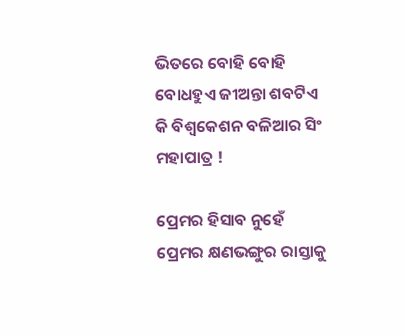ଭିତରେ ବୋହି ବୋହି ବୋଧହୁଏ ଜୀଅନ୍ତା ଶବଟିଏ କି ବିଶ୍ବକେଶନ ବଳିଆର ସିଂ ମହାପାତ୍ର !

ପ୍ରେମର ହିସାବ ନୁହେଁ ପ୍ରେମର କ୍ଷଣଭଙ୍ଗୁର ରାସ୍ତାକୁ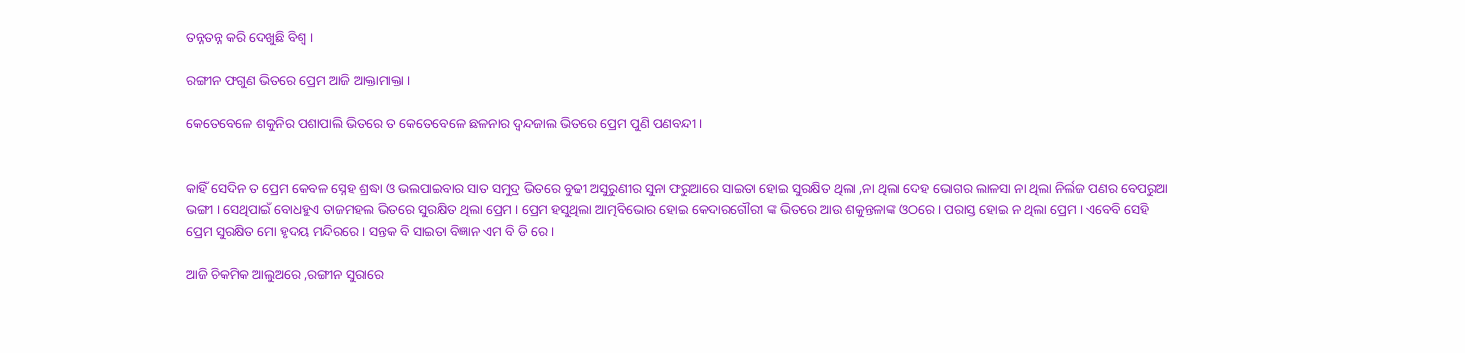ତନ୍ନତନ୍ନ କରି ଦେଖୁଛି ବିଶ୍ବ ।

ରଙ୍ଗୀନ ଫଗୁଣ ଭିତରେ ପ୍ରେମ ଆଜି ଆକ୍ତାମାକ୍ତା ।

କେତେବେଳେ ଶକୁନିର ପଶାପାଲି ଭିତରେ ତ କେତେବେଳେ ଛଳନାର ଦ୍ବନ୍ଦଜାଲ ଭିତରେ ପ୍ରେମ ପୁଣି ପଣବନ୍ଦୀ ।


କାହିଁ ସେଦିନ ତ ପ୍ରେମ କେବଳ ସ୍ନେହ ଶ୍ରଦ୍ଧା ଓ ଭଲପାଇବାର ସାତ ସମୁଦ୍ର ଭିତରେ ବୁଢୀ ଅସୁରୁଣୀର ସୁନା ଫରୁଆରେ ସାଇତା ହୋଇ ସୁରକ୍ଷିତ ଥିଲା ,ନା ଥିଲା ଦେହ ଭୋଗର ଲାଳସା ନା ଥିଲା ନିର୍ଲଜ ପଣର ବେପରୁଆ ଭଙ୍ଗୀ । ସେଥିପାଇଁ ବୋଧହୁଏ ତାଜମହଲ ଭିତରେ ସୁରକ୍ଷିତ ଥିଲା ପ୍ରେମ । ପ୍ରେମ ହସୁଥିଲା ଆତ୍ମବିଭୋର ହୋଇ କେଦାରଗୌରୀ ଙ୍କ ଭିତରେ ଆଉ ଶକୁନ୍ତଳାଙ୍କ ଓଠରେ । ପରାସ୍ତ ହୋଇ ନ ଥିଲା ପ୍ରେମ । ଏବେବି ସେହି ପ୍ରେମ ସୁରକ୍ଷିତ ମୋ ହୃଦୟ ମନ୍ଦିରରେ । ସନ୍ତକ ବି ସାଇତା ବିଜ୍ଞାନ ଏମ ବି ଡି ରେ ।

ଆଜି ଚିକମିକ ଆଲୁଅରେ ,ରଙ୍ଗୀନ ସୁରାରେ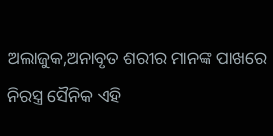ଅଲାଜୁକ,ଅନାବୃତ ଶରୀର ମାନଙ୍କ ପାଖରେ ନିରସ୍ତ୍ର ସୈନିକ ଏହି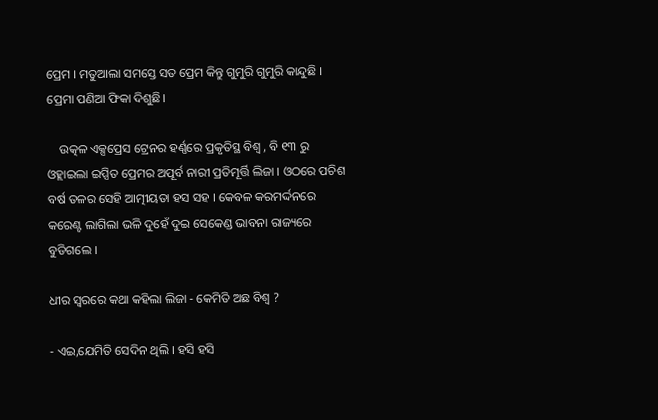ପ୍ରେମ । ମତୁଆଲା ସମସ୍ତେ ସତ ପ୍ରେମ କିନ୍ତୁ ଗୁମୁରି ଗୁମୁରି କାନ୍ଦୁଛି । ପ୍ରେମା ପଣିଆ ଫିକା ଦିଶୁଛି।

    ଉତ୍କଳ ଏକ୍ସପ୍ରେସ ଟ୍ରେନର ହର୍ଣ୍ଣରେ ପ୍ରକୃତିସ୍ଥ ବିଶ୍ବ , ବି ୧୩ ରୁ ଓହ୍ଲାଇଲା ଇପ୍ସିତ ପ୍ରେମର ଅପୂର୍ବ ନାରୀ ପ୍ରତିମୂର୍ତ୍ତି ଲିଜା । ଓଠରେ ପଚିଶ ବର୍ଷ ତଳର ସେହି ଆତ୍ମୀୟତା ହସ ସହ । କେବଳ କରମର୍ଦ୍ଦନରେ କରେଣ୍ଟ ଲାଗିଲା ଭଳି ଦୁହେଁ ଦୁଇ ସେକେଣ୍ଡ ଭାବନା ରାଜ୍ୟରେ ବୁଡିଗଲେ ।

ଧୀର ସ୍ୱରରେ କଥା କହିଲା ଲିଜା - କେମିତି ଅଛ ବିଶ୍ବ ?

- ଏଇ,ଯେମିତି ସେଦିନ ଥିଲି । ହସି ହସି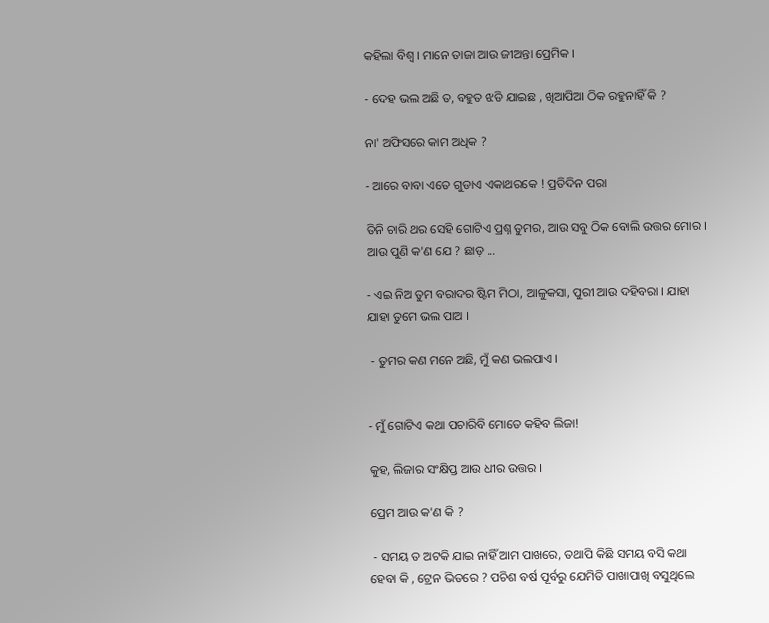କହିଲା ବିଶ୍ବ । ମାନେ ତାଜା ଆଉ ଜୀଅନ୍ତା ପ୍ରେମିକ ।

- ଦେହ ଭଲ ଅଛି ତ, ବହୁତ ଝଡି ଯାଇଛ , ଖିଆପିଆ ଠିକ ରହୁନାହିଁ କି ?

ନା' ଅଫିସରେ କାମ ଅଧିକ ?

- ଆରେ ବାବା ଏତେ ଗୁଡାଏ ଏକାଥରକେ ! ପ୍ରତିଦିନ ପରା

ତିନି ଚାରି ଥର ସେହି ଗୋଟିଏ ପ୍ରଶ୍ନ ତୁମର, ଆଉ ସବୁ ଠିକ ବୋଲି ଉତ୍ତର ମୋର । ଆଉ ପୁଣି କ'ଣ ଯେ ? ଛାଡ଼ ...

- ଏଇ ନିଅ ତୁମ ବରାଦର ଷ୍ଟିମ ମିଠା, ଆଳୁକସା, ପୁରୀ ଆଉ ଦହିବରା । ଯାହା ଯାହା ତୁମେ ଭଲ ପାଅ ।

 - ତୁମର କଣ ମନେ ଅଛି, ମୁଁ କଣ ଭଲପାଏ ।


- ମୁଁ ଗୋଟିଏ କଥା ପଚାରିବି ମୋତେ କହିବ ଲିଜା!

କୁହ, ଲିଜାର ସଂକ୍ଷିପ୍ତ ଆଉ ଧୀର ଉତ୍ତର ।

ପ୍ରେମ ଆଉ କ'ଣ କି ?

 - ସମୟ ତ ଅଟକି ଯାଇ ନାହିଁ ଆମ ପାଖରେ, ତଥାପି କିଛି ସମୟ ବସି କଥା ହେବା କି , ଟ୍ରେନ ଭିତରେ ? ପଚିଶ ବର୍ଷ ପୂର୍ବରୁ ଯେମିତି ପାଖାପାଖି ବସୁଥିଲେ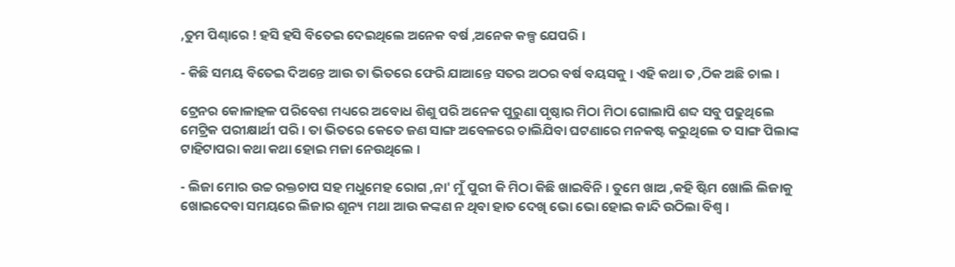,ତୁମ ପିଣ୍ଢାରେ ! ହସି ହସି ବିତେଇ ଦେଇଥିଲେ ଅନେକ ବର୍ଷ ,ଅନେକ କଳ୍ପ ଯେପରି ।

- କିଛି ସମୟ ବିତେଇ ଦିଅନ୍ତେ ଆଉ ତା ଭିତରେ ଫେରି ଯାଆନ୍ତେ ସତର ଅଠର ବର୍ଷ ବୟସକୁ । ଏହି କଥା ତ ,ଠିକ ଅଛି ଚାଲ ।

ଟ୍ରେନର କୋଳାହଳ ପରିବେଶ ମଧ୍ୟରେ ଅବୋଧ ଶିଶୁ ପରି ଅନେକ ପୁରୁଣା ପୃଷ୍ଠାର ମିଠା ମିଠା ଗୋଲାପି ଶବ୍ଦ ସବୁ ପଢୁଥିଲେ ମେଟ୍ରିକ ପରୀକ୍ଷାର୍ଥୀ ପରି । ତା ଭିତରେ କେତେ ଜଣ ସାଙ୍ଗ ଅବେଳରେ ଚାଲିଯିବା ଘଟଣାରେ ମନକଷ୍ଟ କରୁଥିଲେ ତ ସାଙ୍ଗ ପିଲାଙ୍କ ଟାହିଟାପରା କଥା କଥା ହୋଇ ମଜା ନେଉଥିଲେ ।

- ଲିଜା ମୋର ଉଚ୍ଚ ରକ୍ତଚାପ ସହ ମଧୁମେହ ରୋଗ ,ନା' ମୁଁ ପୁରୀ କି ମିଠା କିଛି ଖାଇବିନି । ତୁମେ ଖାଅ ,କହି ଷ୍ଟିମ ଖୋଲି ଲିଜାକୁ ଖୋଇଦେବା ସମୟରେ ଲିଜାର ଶୂନ୍ୟ ମଥା ଆଉ କଙ୍କଣ ନ ଥିବା ହାତ ଦେଖି ଭୋ ଭୋ ହୋଇ କାନ୍ଦି ଉଠିଲା ବିଶ୍ବ ।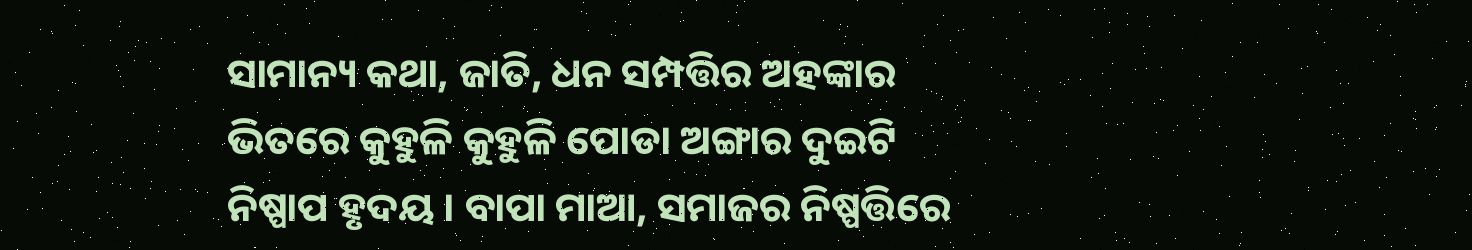ସାମାନ୍ୟ କଥା, ଜାତି, ଧନ ସମ୍ପତ୍ତିର ଅହଙ୍କାର ଭିତରେ କୁହୁଳି କୁହୁଳି ପୋଡା ଅଙ୍ଗାର ଦୁଇଟି ନିଷ୍ପାପ ହୃଦୟ । ବାପା ମାଆ, ସମାଜର ନିଷ୍ପତ୍ତିରେ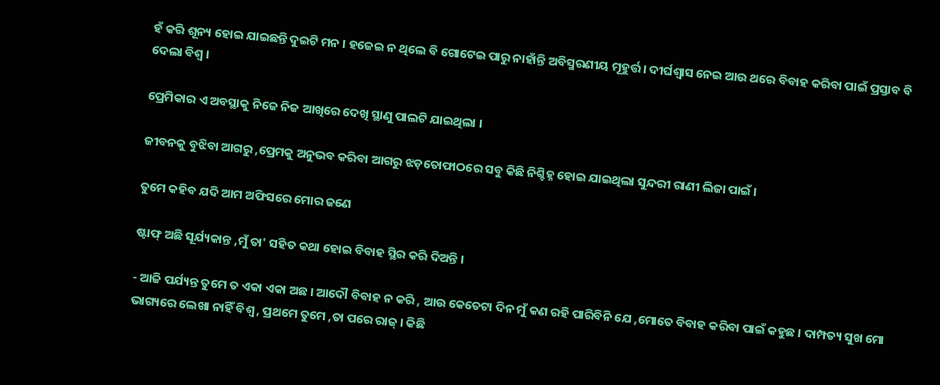ହଁ କରି ଶୂନ୍ୟ ହୋଇ ଯାଇଛନ୍ତି ଦୁଇଟି ମନ । ହଜେଇ ନ ଥିଲେ ବି ଗୋଟେଇ ପାରୁ ନାହାଁନ୍ତି ଅବିସ୍ମରଣୀୟ ମୂହୁର୍ତ୍ତ । ଦୀର୍ଘଶ୍ବାସ ନେଇ ଆଉ ଥରେ ବିବାହ କରିବା ପାଇଁ ପ୍ରସ୍ତାବ ବି ଦେଲା ବିଶ୍ବ ।

ପ୍ରେମିକାର ଏ ଅବସ୍ଥାକୁ ନିଜେ ନିଜ ଆଖିରେ ଦେଖି ସ୍ଥାଣୁ ପାଲଟି ଯାଇଥିଲା ।

ଜୀବନକୁ ବୁଝିବା ଆଗରୁ ,ପ୍ରେମକୁ ଅନୁଭବ କରିବା ଆଗରୁ ଝଡ଼ତୋଫାଠରେ ସବୁ କିଛି ନିଶ୍ଚିହ୍ନ ହୋଇ ଯାଇଥିଲା ସୁନ୍ଦରୀ ରାଣୀ ଲିଜା ପାଇଁ ।

ତୁମେ କହିବ ଯଦି ଆମ ଅଫିସରେ ମୋର ଜଣେ

ଷ୍ଟାଫ୍ ଅଛି ସୂର୍ଯ୍ୟକାନ୍ତ ,ମୁଁ ତା' ସହିତ କଥା ହୋଇ ବିବାହ ସ୍ଥିର କରି ଦିଅନ୍ତି ।

- ଆଜି ପର୍ଯ୍ୟନ୍ତ ତୁମେ ତ ଏକା ଏକା ଅଛ । ଆଦୌ ବିବାହ ନ କରି , ଆଉ କେତେଟା ଦିନ ମୁଁ କଣ ରହି ପାରିବିନି ଯେ ,ମୋତେ ବିବାହ କରିବା ପାଇଁ କହୁଛ । ଦାମ୍ପତ୍ୟ ସୁଖ ମୋ ଭାଗ୍ୟରେ ଲେଖା ନାହିଁ ବିଶ୍ବ , ପ୍ରଥମେ ତୁମେ ,ତା ପରେ ରାଜ୍ । କିଛି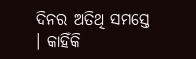ଦିନର ଅତିଥି ସମସ୍ତେ । କାହିଁକି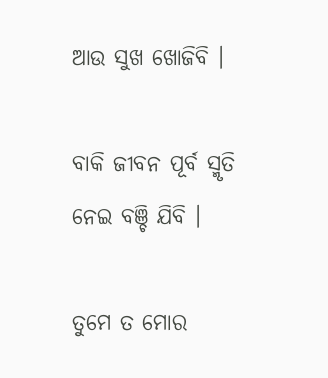ଆଉ ସୁଖ ଖୋଜିବି ।

ବାକି ଜୀବନ ପୂର୍ବ ସ୍ମୃତି ନେଇ ବଞ୍ଚି ଯିବି ।

ତୁମେ ତ ମୋର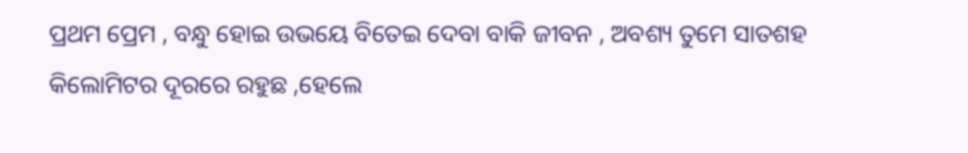ପ୍ରଥମ ପ୍ରେମ , ବନ୍ଧୁ ହୋଇ ଉଭୟେ ବିତେଇ ଦେବା ବାକି ଜୀବନ , ଅବଶ୍ୟ ତୁମେ ସାତଶହ କିଲୋମିଟର ଦୂରରେ ରହୁଛ ,ହେଲେ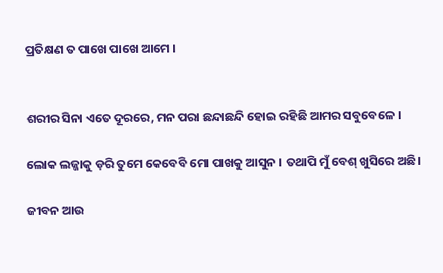ପ୍ରତିକ୍ଷଣ ତ ପାଖେ ପାଖେ ଆମେ ।


ଶରୀର ସିନା ଏତେ ଦୂରରେ, ମନ ପରା ଛନ୍ଦାଛନ୍ଦି ହୋଇ ରହିଛି ଆମର ସବୁବେଳେ ।

ଲୋକ ଲଜ୍ଜାକୁ ଡ଼ରି ତୁମେ କେବେବି ମୋ ପାଖକୁ ଆସୁନ । ତଥାପି ମୁଁ ବେଶ୍ ଖୁସିରେ ଅଛି।

ଜୀବନ ଆଉ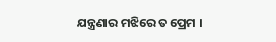ଯନ୍ତ୍ରଣାର ମଝିରେ ତ ପ୍ରେମ ।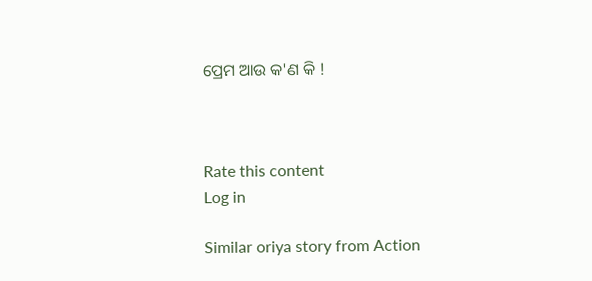ପ୍ରେମ ଆଉ କ'ଣ କି !



Rate this content
Log in

Similar oriya story from Action